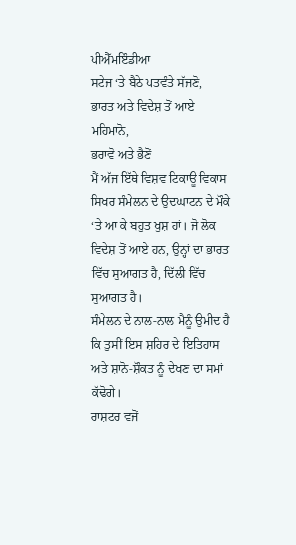ਪੀਐੱਮਇੰਡੀਆ
ਸਟੇਜ ‘ਤੇ ਬੈਠੇ ਪਤਵੰਤੇ ਸੱਜਣੋ,
ਭਾਰਤ ਅਤੇ ਵਿਦੇਸ਼ ਤੋਂ ਆਏ ਮਹਿਮਾਨੋ,
ਭਰਾਵੋ ਅਤੇ ਭੈਣੋਂ
ਮੈਂ ਅੱਜ ਇੱਥੇ ਵਿਸ਼ਵ ਟਿਕਾਊ ਵਿਕਾਸ ਸਿਖਰ ਸੰਮੇਲਨ ਦੇ ਉਦਘਾਟਨ ਦੇ ਮੌਕੇ ‘ਤੇ ਆ ਕੇ ਬਹੁਤ ਖੁਸ਼ ਹਾਂ। ਜੋ ਲੋਕ ਵਿਦੇਸ਼ ਤੋਂ ਆਏ ਹਨ, ਉਨ੍ਹਾਂ ਦਾ ਭਾਰਤ ਵਿੱਚ ਸੁਆਗਤ ਹੈ, ਦਿੱਲੀ ਵਿੱਚ ਸੁਆਗਤ ਹੈ।
ਸੰਮੇਲਨ ਦੇ ਨਾਲ-ਨਾਲ ਮੈਨੂੰ ਉਮੀਦ ਹੈ ਕਿ ਤੁਸੀਂ ਇਸ ਸ਼ਹਿਰ ਦੇ ਇਤਿਹਾਸ ਅਤੇ ਸ਼ਾਨੋ-ਸ਼ੌਕਤ ਨੂੰ ਦੇਖਣ ਦਾ ਸਮਾਂ ਕੱਢੋਗੇ।
ਰਾਸ਼ਟਰ ਵਜੋਂ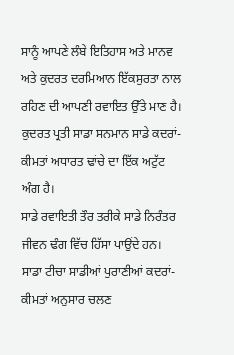ਸਾਨੂੰ ਆਪਣੇ ਲੰਬੇ ਇਤਿਹਾਸ ਅਤੇ ਮਾਨਵ ਅਤੇ ਕੁਦਰਤ ਦਰਮਿਆਨ ਇੱਕਸੁਰਤਾ ਨਾਲ ਰਹਿਣ ਦੀ ਆਪਣੀ ਰਵਾਇਤ ਉੱਤੇ ਮਾਣ ਹੈ। ਕੁਦਰਤ ਪ੍ਰਤੀ ਸਾਡਾ ਸਨਮਾਨ ਸਾਡੇ ਕਦਰਾਂ-ਕੀਮਤਾਂ ਅਧਾਰਤ ਢਾਂਚੇ ਦਾ ਇੱਕ ਅਟੁੱਟ ਅੰਗ ਹੈ।
ਸਾਡੇ ਰਵਾਇਤੀ ਤੌਰ ਤਰੀਕੇ ਸਾਡੇ ਨਿਰੰਤਰ ਜੀਵਨ ਢੰਗ ਵਿੱਚ ਹਿੱਸਾ ਪਾਉਂਦੇ ਹਨ। ਸਾਡਾ ਟੀਚਾ ਸਾਡੀਆਂ ਪੁਰਾਣੀਆਂ ਕਦਰਾਂ-ਕੀਮਤਾਂ ਅਨੁਸਾਰ ਚਲਣ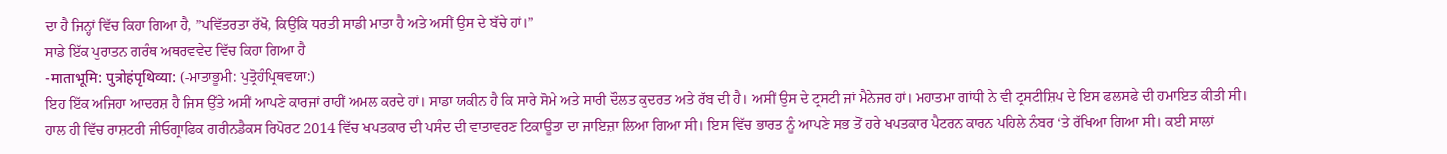ਦਾ ਹੈ ਜਿਨ੍ਹਾਂ ਵਿੱਚ ਕਿਹਾ ਗਿਆ ਹੈ, ”ਪਵਿੱਤਰਤਾ ਰੱਖੋ, ਕਿਉਂਕਿ ਧਰਤੀ ਸਾਡੀ ਮਾਤਾ ਹੈ ਅਤੇ ਅਸੀਂ ਉਸ ਦੇ ਬੱਚੇ ਹਾਂ।”
ਸਾਡੇ ਇੱਕ ਪੁਰਾਤਨ ਗਰੰਥ ਅਥਰਵਵੇਦ ਵਿੱਚ ਕਿਹਾ ਗਿਆ ਹੈ
-माताभूमि: पुत्रोहंपृथिव्या: (-ਮਾਤਾਭੂਮੀ: ਪੁਤ੍ਰੋਹੰਪ੍ਰਿਥਵਯਾ:)
ਇਹ ਇੱਕ ਅਜਿਹਾ ਆਦਰਸ਼ ਹੈ ਜਿਸ ਉੱਤੇ ਅਸੀਂ ਆਪਣੇ ਕਾਰਜਾਂ ਰਾਹੀਂ ਅਮਲ ਕਰਦੇ ਹਾਂ। ਸਾਡਾ ਯਕੀਨ ਹੈ ਕਿ ਸਾਰੇ ਸੋਮੇ ਅਤੇ ਸਾਰੀ ਦੌਲਤ ਕੁਦਰਤ ਅਤੇ ਰੱਬ ਦੀ ਹੈ। ਅਸੀਂ ਉਸ ਦੇ ਟ੍ਰਸਟੀ ਜਾਂ ਮੈਨੇਜਰ ਹਾਂ। ਮਹਾਤਮਾ ਗਾਂਧੀ ਨੇ ਵੀ ਟ੍ਰਸਟੀਸ਼ਿਪ ਦੇ ਇਸ ਫਲਸਫੇ ਦੀ ਹਮਾਇਤ ਕੀਤੀ ਸੀ।
ਹਾਲ ਹੀ ਵਿੱਚ ਰਾਸ਼ਟਰੀ ਜੀਓਗ੍ਰਾਫਿਕ ਗਰੀਨਡੈਕਸ ਰਿਪੋਰਟ 2014 ਵਿੱਚ ਖਪਤਕਾਰ ਦੀ ਪਸੰਦ ਦੀ ਵਾਤਾਵਰਣ ਟਿਕਾਊਤਾ ਦਾ ਜਾਇਜ਼ਾ ਲਿਆ ਗਿਆ ਸੀ। ਇਸ ਵਿੱਚ ਭਾਰਤ ਨੂੰ ਆਪਣੇ ਸਭ ਤੋਂ ਹਰੇ ਖਪਤਕਾਰ ਪੈਟਰਨ ਕਾਰਨ ਪਹਿਲੇ ਨੰਬਰ ‘ਤੇ ਰੱਖਿਆ ਗਿਆ ਸੀ। ਕਈ ਸਾਲਾਂ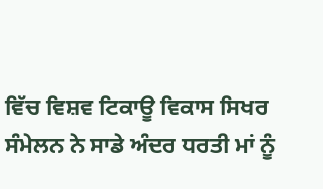ਵਿੱਚ ਵਿਸ਼ਵ ਟਿਕਾਊ ਵਿਕਾਸ ਸਿਖਰ ਸੰਮੇਲਨ ਨੇ ਸਾਡੇ ਅੰਦਰ ਧਰਤੀ ਮਾਂ ਨੂੰ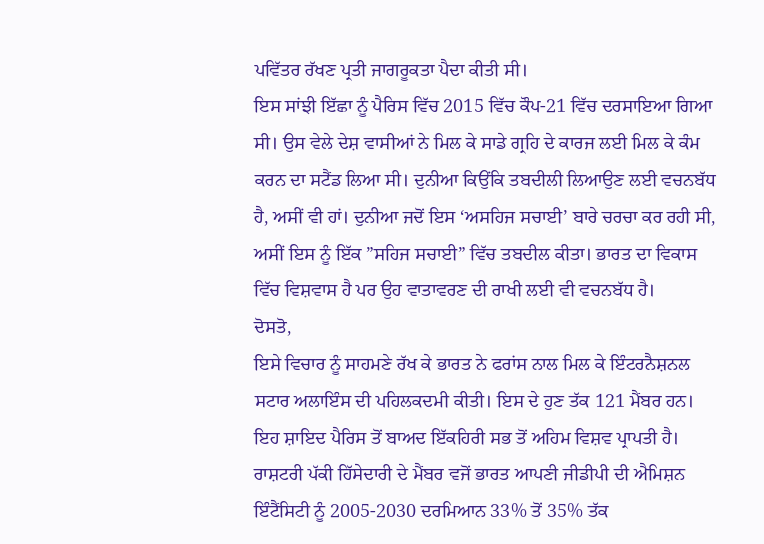ਪਵਿੱਤਰ ਰੱਖਣ ਪ੍ਰਤੀ ਜਾਗਰੂਕਤਾ ਪੈਦਾ ਕੀਤੀ ਸੀ।
ਇਸ ਸਾਂਝੀ ਇੱਛਾ ਨੂੰ ਪੈਰਿਸ ਵਿੱਚ 2015 ਵਿੱਚ ਕੌਪ-21 ਵਿੱਚ ਦਰਸਾਇਆ ਗਿਆ ਸੀ। ਉਸ ਵੇਲੇ ਦੇਸ਼ ਵਾਸੀਆਂ ਨੇ ਮਿਲ ਕੇ ਸਾਡੇ ਗ੍ਰਹਿ ਦੇ ਕਾਰਜ ਲਈ ਮਿਲ ਕੇ ਕੰਮ ਕਰਨ ਦਾ ਸਟੈਂਡ ਲਿਆ ਸੀ। ਦੁਨੀਆ ਕਿਉਂਕਿ ਤਬਦੀਲੀ ਲਿਆਉਣ ਲਈ ਵਚਨਬੱਧ ਹੈ, ਅਸੀਂ ਵੀ ਹਾਂ। ਦੁਨੀਆ ਜਦੋਂ ਇਸ ‘ਅਸਹਿਜ ਸਚਾਈ’ ਬਾਰੇ ਚਰਚਾ ਕਰ ਰਹੀ ਸੀ, ਅਸੀਂ ਇਸ ਨੂੰ ਇੱਕ ”ਸਹਿਜ ਸਚਾਈ” ਵਿੱਚ ਤਬਦੀਲ ਕੀਤਾ। ਭਾਰਤ ਦਾ ਵਿਕਾਸ ਵਿੱਚ ਵਿਸ਼ਵਾਸ ਹੈ ਪਰ ਉਹ ਵਾਤਾਵਰਣ ਦੀ ਰਾਖੀ ਲਈ ਵੀ ਵਚਨਬੱਧ ਹੈ।
ਦੋਸਤੋ,
ਇਸੇ ਵਿਚਾਰ ਨੂੰ ਸਾਹਮਣੇ ਰੱਖ ਕੇ ਭਾਰਤ ਨੇ ਫਰਾਂਸ ਨਾਲ ਮਿਲ ਕੇ ਇੰਟਰਨੈਸ਼ਨਲ ਸਟਾਰ ਅਲਾਇੰਸ ਦੀ ਪਹਿਲਕਦਮੀ ਕੀਤੀ। ਇਸ ਦੇ ਹੁਣ ਤੱਕ 121 ਮੈਂਬਰ ਹਨ। ਇਹ ਸ਼ਾਇਦ ਪੈਰਿਸ ਤੋਂ ਬਾਅਦ ਇੱਕਹਿਰੀ ਸਭ ਤੋਂ ਅਹਿਮ ਵਿਸ਼ਵ ਪ੍ਰਾਪਤੀ ਹੈ। ਰਾਸ਼ਟਰੀ ਪੱਕੀ ਹਿੱਸੇਦਾਰੀ ਦੇ ਮੈਂਬਰ ਵਜੋਂ ਭਾਰਤ ਆਪਣੀ ਜੀਡੀਪੀ ਦੀ ਐਮਿਸ਼ਨ ਇੰਟੈਂਸਿਟੀ ਨੂੰ 2005-2030 ਦਰਮਿਆਨ 33% ਤੋਂ 35% ਤੱਕ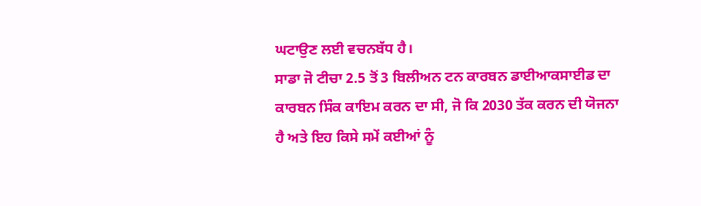ਘਟਾਉਣ ਲਈ ਵਚਨਬੱਧ ਹੈ।
ਸਾਡਾ ਜੋ ਟੀਚਾ 2.5 ਤੋਂ 3 ਬਿਲੀਅਨ ਟਨ ਕਾਰਬਨ ਡਾਈਆਕਸਾਈਡ ਦਾ ਕਾਰਬਨ ਸਿੰਕ ਕਾਇਮ ਕਰਨ ਦਾ ਸੀ, ਜੋ ਕਿ 2030 ਤੱਕ ਕਰਨ ਦੀ ਯੋਜਨਾ ਹੈ ਅਤੇ ਇਹ ਕਿਸੇ ਸਮੇਂ ਕਈਆਂ ਨੂੰ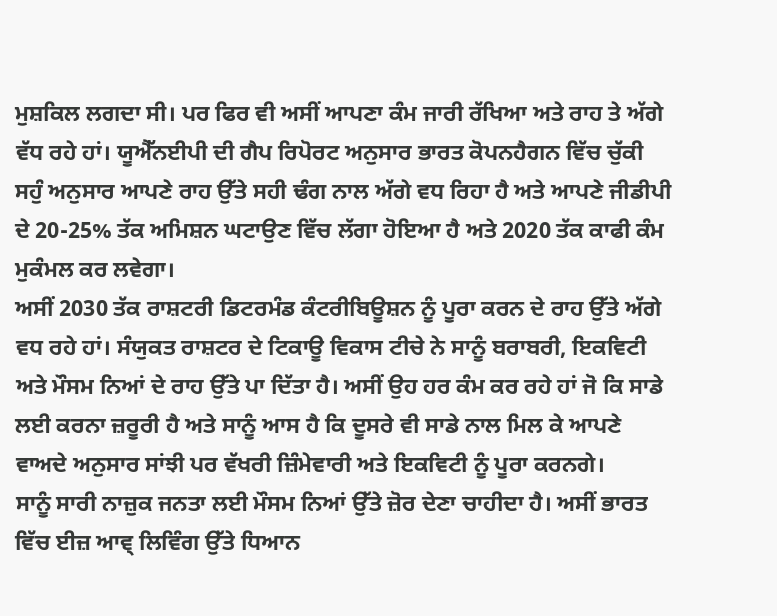ਮੁਸ਼ਕਿਲ ਲਗਦਾ ਸੀ। ਪਰ ਫਿਰ ਵੀ ਅਸੀਂ ਆਪਣਾ ਕੰਮ ਜਾਰੀ ਰੱਖਿਆ ਅਤੇ ਰਾਹ ਤੇ ਅੱਗੇ ਵੱਧ ਰਹੇ ਹਾਂ। ਯੂਐੱਨਈਪੀ ਦੀ ਗੈਪ ਰਿਪੋਰਟ ਅਨੁਸਾਰ ਭਾਰਤ ਕੋਪਨਹੈਗਨ ਵਿੱਚ ਚੁੱਕੀ ਸਹੁੰ ਅਨੁਸਾਰ ਆਪਣੇ ਰਾਹ ਉੱਤੇ ਸਹੀ ਢੰਗ ਨਾਲ ਅੱਗੇ ਵਧ ਰਿਹਾ ਹੈ ਅਤੇ ਆਪਣੇ ਜੀਡੀਪੀ ਦੇ 20-25% ਤੱਕ ਅਮਿਸ਼ਨ ਘਟਾਉਣ ਵਿੱਚ ਲੱਗਾ ਹੋਇਆ ਹੈ ਅਤੇ 2020 ਤੱਕ ਕਾਫੀ ਕੰਮ ਮੁਕੰਮਲ ਕਰ ਲਵੇਗਾ।
ਅਸੀਂ 2030 ਤੱਕ ਰਾਸ਼ਟਰੀ ਡਿਟਰਮੰਡ ਕੰਟਰੀਬਿਊਸ਼ਨ ਨੂੰ ਪੂਰਾ ਕਰਨ ਦੇ ਰਾਹ ਉੱਤੇ ਅੱਗੇ ਵਧ ਰਹੇ ਹਾਂ। ਸੰਯੁਕਤ ਰਾਸ਼ਟਰ ਦੇ ਟਿਕਾਊ ਵਿਕਾਸ ਟੀਚੇ ਨੇ ਸਾਨੂੰ ਬਰਾਬਰੀ, ਇਕਵਿਟੀ ਅਤੇ ਮੌਸਮ ਨਿਆਂ ਦੇ ਰਾਹ ਉੱਤੇ ਪਾ ਦਿੱਤਾ ਹੈ। ਅਸੀਂ ਉਹ ਹਰ ਕੰਮ ਕਰ ਰਹੇ ਹਾਂ ਜੋ ਕਿ ਸਾਡੇ ਲਈ ਕਰਨਾ ਜ਼ਰੂਰੀ ਹੈ ਅਤੇ ਸਾਨੂੰ ਆਸ ਹੈ ਕਿ ਦੂਸਰੇ ਵੀ ਸਾਡੇ ਨਾਲ ਮਿਲ ਕੇ ਆਪਣੇ ਵਾਅਦੇ ਅਨੁਸਾਰ ਸਾਂਝੀ ਪਰ ਵੱਖਰੀ ਜ਼ਿੰਮੇਵਾਰੀ ਅਤੇ ਇਕਵਿਟੀ ਨੂੰ ਪੂਰਾ ਕਰਨਗੇ।
ਸਾਨੂੰ ਸਾਰੀ ਨਾਜ਼ੁਕ ਜਨਤਾ ਲਈ ਮੌਸਮ ਨਿਆਂ ਉੱਤੇ ਜ਼ੋਰ ਦੇਣਾ ਚਾਹੀਦਾ ਹੈ। ਅਸੀਂ ਭਾਰਤ ਵਿੱਚ ਈਜ਼ ਆਵ੍ ਲਿਵਿੰਗ ਉੱਤੇ ਧਿਆਨ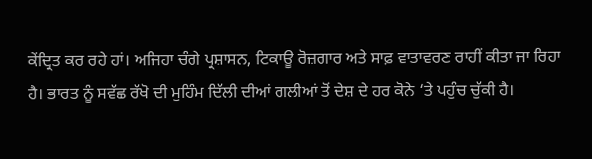ਕੇਂਦ੍ਰਿਤ ਕਰ ਰਹੇ ਹਾਂ। ਅਜਿਹਾ ਚੰਗੇ ਪ੍ਰਸ਼ਾਸਨ, ਟਿਕਾਊ ਰੋਜ਼ਗਾਰ ਅਤੇ ਸਾਫ਼ ਵਾਤਾਵਰਣ ਰਾਹੀਂ ਕੀਤਾ ਜਾ ਰਿਹਾ ਹੈ। ਭਾਰਤ ਨੂੰ ਸਵੱਛ ਰੱਖੋ ਦੀ ਮੁਹਿੰਮ ਦਿੱਲੀ ਦੀਆਂ ਗਲੀਆਂ ਤੋਂ ਦੇਸ਼ ਦੇ ਹਰ ਕੋਨੇ ‘ਤੇ ਪਹੁੰਚ ਚੁੱਕੀ ਹੈ।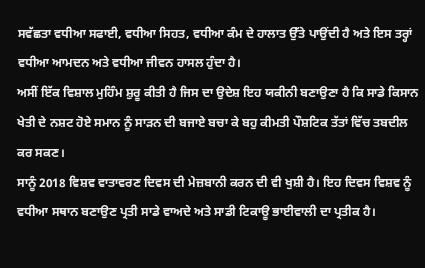ਸਵੱਛਤਾ ਵਧੀਆ ਸਫਾਈ, ਵਧੀਆ ਸਿਹਤ, ਵਧੀਆ ਕੰਮ ਦੇ ਹਾਲਾਤ ਉੱਤੇ ਪਾਉਂਦੀ ਹੈ ਅਤੇ ਇਸ ਤਰ੍ਹਾਂ ਵਧੀਆ ਆਮਦਨ ਅਤੇ ਵਧੀਆ ਜੀਵਨ ਹਾਸਲ ਹੁੰਦਾ ਹੈ।
ਅਸੀਂ ਇੱਕ ਵਿਸ਼ਾਲ ਮੁਹਿੰਮ ਸ਼ੁਰੂ ਕੀਤੀ ਹੈ ਜਿਸ ਦਾ ਉਦੇਸ਼ ਇਹ ਯਕੀਨੀ ਬਣਾਉਣਾ ਹੈ ਕਿ ਸਾਡੇ ਕਿਸਾਨ ਖੇਤੀ ਦੇ ਨਸ਼ਟ ਹੋਏ ਸਮਾਨ ਨੂੰ ਸਾੜਨ ਦੀ ਬਜਾਏ ਬਚਾ ਕੇ ਬਹੁ ਕੀਮਤੀ ਪੌਸ਼ਟਿਕ ਤੱਤਾਂ ਵਿੱਚ ਤਬਦੀਲ ਕਰ ਸਕਣ।
ਸਾਨੂੰ 2018 ਵਿਸ਼ਵ ਵਾਤਾਵਰਣ ਦਿਵਸ ਦੀ ਮੇਜ਼ਬਾਨੀ ਕਰਨ ਦੀ ਵੀ ਖੁਸ਼ੀ ਹੈ। ਇਹ ਦਿਵਸ ਵਿਸ਼ਵ ਨੂੰ ਵਧੀਆ ਸਥਾਨ ਬਣਾਉਣ ਪ੍ਰਤੀ ਸਾਡੇ ਵਾਅਦੇ ਅਤੇ ਸਾਡੀ ਟਿਕਾਊ ਭਾਈਵਾਲੀ ਦਾ ਪ੍ਰਤੀਕ ਹੈ।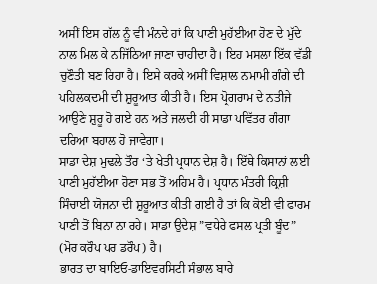ਅਸੀਂ ਇਸ ਗੱਲ ਨੂੰ ਵੀ ਮੰਨਦੇ ਹਾਂ ਕਿ ਪਾਣੀ ਮੁਹੱਈਆ ਹੋਣ ਦੇ ਮੁੱਦੇ ਨਾਲ ਮਿਲ ਕੇ ਨਜਿੱਠਿਆ ਜਾਣਾ ਚਾਹੀਦਾ ਹੈ। ਇਹ ਮਸਲਾ ਇੱਕ ਵੱਡੀ ਚੁਣੌਤੀ ਬਣ ਰਿਹਾ ਹੈ। ਇਸੇ ਕਰਕੇ ਅਸੀਂ ਵਿਸ਼ਾਲ ਨਮਾਮੀ ਗੰਗੇ ਦੀ ਪਹਿਲਕਦਮੀ ਦੀ ਸ਼ੁਰੂਆਤ ਕੀਤੀ ਹੈ। ਇਸ ਪ੍ਰੋਗਰਾਮ ਦੇ ਨਤੀਜੇ ਆਉਣੇ ਸ਼ੁਰੂ ਹੋ ਗਏ ਹਨ ਅਤੇ ਜਲਦੀ ਹੀ ਸਾਡਾ ਪਵਿੱਤਰ ਗੰਗਾ ਦਰਿਆ ਬਹਾਲ ਹੋ ਜਾਵੇਗਾ।
ਸਾਡਾ ਦੇਸ਼ ਮੁਢਲੇ ਤੌਰ ‘ਤੇ ਖੇਤੀ ਪ੍ਰਧਾਨ ਦੇਸ਼ ਹੈ। ਇੱਥੇ ਕਿਸਾਨਾਂ ਲਈ ਪਾਣੀ ਮੁਹੱਈਆ ਹੋਣਾ ਸਭ ਤੋਂ ਅਹਿਮ ਹੈ। ਪ੍ਰਧਾਨ ਮੰਤਰੀ ਕ੍ਰਿਸ਼ੀ ਸਿੰਚਾਈ ਯੋਜਨਾ ਦੀ ਸ਼ੁਰੂਆਤ ਕੀਤੀ ਗਈ ਹੈ ਤਾਂ ਕਿ ਕੋਈ ਵੀ ਫਾਰਮ ਪਾਣੀ ਤੋਂ ਬਿਨਾ ਨਾ ਰਹੇ। ਸਾਡਾ ਉਦੇਸ਼ ”ਵਧੇਰੇ ਫਸਲ ਪ੍ਰਤੀ ਬੂੰਦ” (ਮੋਰ ਕਰੌਪ ਪਰ ਡਰੌਪ) ਹੈ।
ਭਾਰਤ ਦਾ ਬਾਇਓ-ਡਾਇਵਰਸਿਟੀ ਸੰਭਾਲ ਬਾਰੇ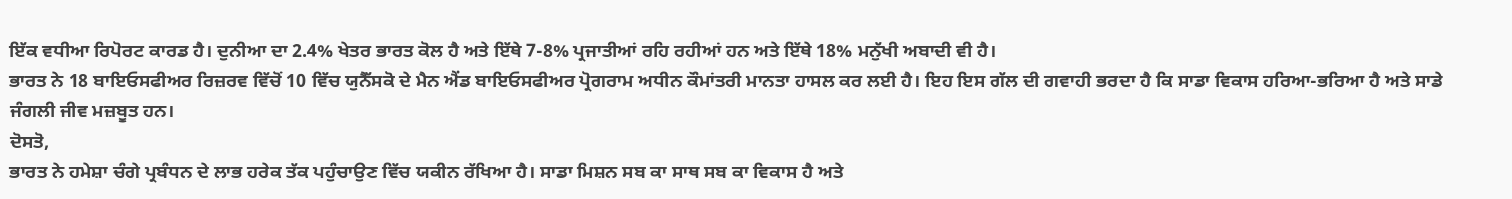ਇੱਕ ਵਧੀਆ ਰਿਪੋਰਟ ਕਾਰਡ ਹੈ। ਦੁਨੀਆ ਦਾ 2.4% ਖੇਤਰ ਭਾਰਤ ਕੋਲ ਹੈ ਅਤੇ ਇੱਥੇ 7-8% ਪ੍ਰਜਾਤੀਆਂ ਰਹਿ ਰਹੀਆਂ ਹਨ ਅਤੇ ਇੱਥੇ 18% ਮਨੁੱਖੀ ਅਬਾਦੀ ਵੀ ਹੈ।
ਭਾਰਤ ਨੇ 18 ਬਾਇਓਸਫੀਅਰ ਰਿਜ਼ਰਵ ਵਿੱਚੋਂ 10 ਵਿੱਚ ਯੁਨੈੱਸਕੋ ਦੇ ਮੈਨ ਐਂਡ ਬਾਇਓਸਫੀਅਰ ਪ੍ਰੋਗਰਾਮ ਅਧੀਨ ਕੌਮਾਂਤਰੀ ਮਾਨਤਾ ਹਾਸਲ ਕਰ ਲਈ ਹੈ। ਇਹ ਇਸ ਗੱਲ ਦੀ ਗਵਾਹੀ ਭਰਦਾ ਹੈ ਕਿ ਸਾਡਾ ਵਿਕਾਸ ਹਰਿਆ-ਭਰਿਆ ਹੈ ਅਤੇ ਸਾਡੇ ਜੰਗਲੀ ਜੀਵ ਮਜ਼ਬੂਤ ਹਨ।
ਦੋਸਤੋ,
ਭਾਰਤ ਨੇ ਹਮੇਸ਼ਾ ਚੰਗੇ ਪ੍ਰਬੰਧਨ ਦੇ ਲਾਭ ਹਰੇਕ ਤੱਕ ਪਹੁੰਚਾਉਣ ਵਿੱਚ ਯਕੀਨ ਰੱਖਿਆ ਹੈ। ਸਾਡਾ ਮਿਸ਼ਨ ਸਬ ਕਾ ਸਾਥ ਸਬ ਕਾ ਵਿਕਾਸ ਹੈ ਅਤੇ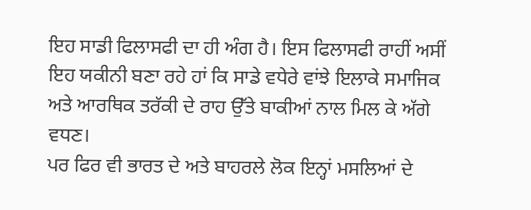ਇਹ ਸਾਡੀ ਫਿਲਾਸਫੀ ਦਾ ਹੀ ਅੰਗ ਹੈ। ਇਸ ਫਿਲਾਸਫੀ ਰਾਹੀਂ ਅਸੀਂ ਇਹ ਯਕੀਨੀ ਬਣਾ ਰਹੇ ਹਾਂ ਕਿ ਸਾਡੇ ਵਧੇਰੇ ਵਾਂਝੇ ਇਲਾਕੇ ਸਮਾਜਿਕ ਅਤੇ ਆਰਥਿਕ ਤਰੱਕੀ ਦੇ ਰਾਹ ਉੱਤੇ ਬਾਕੀਆਂ ਨਾਲ ਮਿਲ ਕੇ ਅੱਗੇ ਵਧਣ।
ਪਰ ਫਿਰ ਵੀ ਭਾਰਤ ਦੇ ਅਤੇ ਬਾਹਰਲੇ ਲੋਕ ਇਨ੍ਹਾਂ ਮਸਲਿਆਂ ਦੇ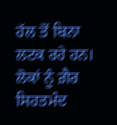ਹੱਲ ਤੋਂ ਬਿਨਾ ਲਟਕ ਰਹੇ ਹਨ। ਲੋਕਾਂ ਨੂੰ ਗ਼ੈਰ ਸਿਹਤਮੰਦ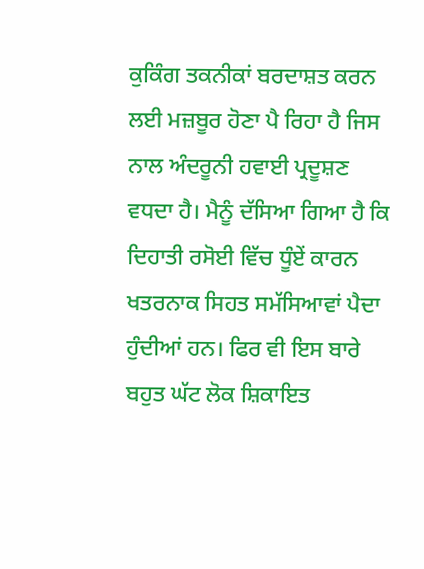ਕੁਕਿੰਗ ਤਕਨੀਕਾਂ ਬਰਦਾਸ਼ਤ ਕਰਨ ਲਈ ਮਜ਼ਬੂਰ ਹੋਣਾ ਪੈ ਰਿਹਾ ਹੈ ਜਿਸ ਨਾਲ ਅੰਦਰੂਨੀ ਹਵਾਈ ਪ੍ਰਦੂਸ਼ਣ ਵਧਦਾ ਹੈ। ਮੈਨੂੰ ਦੱਸਿਆ ਗਿਆ ਹੈ ਕਿ ਦਿਹਾਤੀ ਰਸੋਈ ਵਿੱਚ ਧੂੰਏਂ ਕਾਰਨ ਖਤਰਨਾਕ ਸਿਹਤ ਸਮੱਸਿਆਵਾਂ ਪੈਦਾ ਹੁੰਦੀਆਂ ਹਨ। ਫਿਰ ਵੀ ਇਸ ਬਾਰੇ ਬਹੁਤ ਘੱਟ ਲੋਕ ਸ਼ਿਕਾਇਤ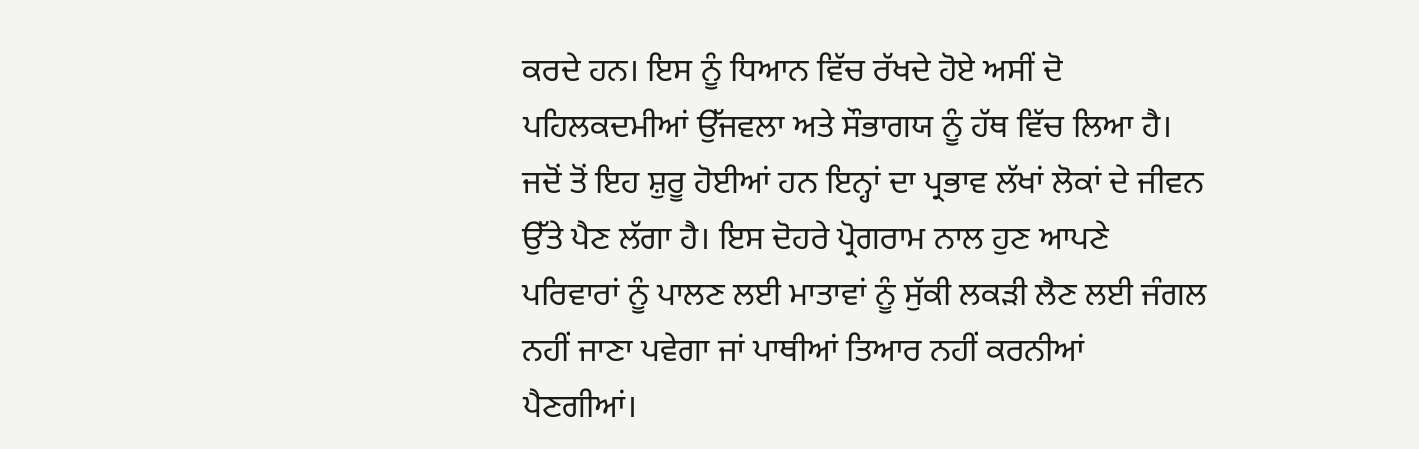ਕਰਦੇ ਹਨ। ਇਸ ਨੂੰ ਧਿਆਨ ਵਿੱਚ ਰੱਖਦੇ ਹੋਏ ਅਸੀਂ ਦੋ ਪਹਿਲਕਦਮੀਆਂ ਉੱਜਵਲਾ ਅਤੇ ਸੌਭਾਗਯ ਨੂੰ ਹੱਥ ਵਿੱਚ ਲਿਆ ਹੈ। ਜਦੋਂ ਤੋਂ ਇਹ ਸ਼ੁਰੂ ਹੋਈਆਂ ਹਨ ਇਨ੍ਹਾਂ ਦਾ ਪ੍ਰਭਾਵ ਲੱਖਾਂ ਲੋਕਾਂ ਦੇ ਜੀਵਨ ਉੱਤੇ ਪੈਣ ਲੱਗਾ ਹੈ। ਇਸ ਦੋਹਰੇ ਪ੍ਰੋਗਰਾਮ ਨਾਲ ਹੁਣ ਆਪਣੇ ਪਰਿਵਾਰਾਂ ਨੂੰ ਪਾਲਣ ਲਈ ਮਾਤਾਵਾਂ ਨੂੰ ਸੁੱਕੀ ਲਕੜੀ ਲੈਣ ਲਈ ਜੰਗਲ ਨਹੀਂ ਜਾਣਾ ਪਵੇਗਾ ਜਾਂ ਪਾਥੀਆਂ ਤਿਆਰ ਨਹੀਂ ਕਰਨੀਆਂ ਪੈਣਗੀਆਂ।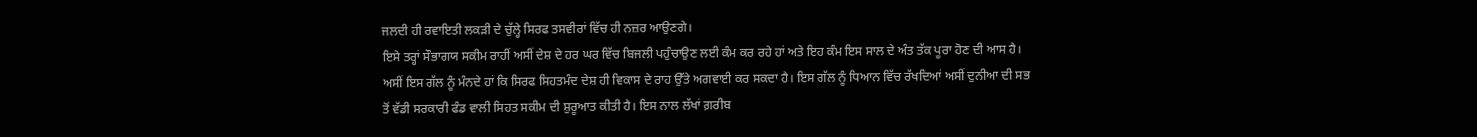ਜਲਦੀ ਹੀ ਰਵਾਇਤੀ ਲਕੜੀ ਦੇ ਚੁੱਲ੍ਹੇ ਸਿਰਫ ਤਸਵੀਰਾਂ ਵਿੱਚ ਹੀ ਨਜ਼ਰ ਆਉਣਗੇ।
ਇਸੇ ਤਰ੍ਹਾਂ ਸੌਭਾਗਯ ਸਕੀਮ ਰਾਹੀਂ ਅਸੀਂ ਦੇਸ਼ ਦੇ ਹਰ ਘਰ ਵਿੱਚ ਬਿਜਲੀ ਪਹੁੰਚਾਉਣ ਲਈ ਕੰਮ ਕਰ ਰਹੇ ਹਾਂ ਅਤੇ ਇਹ ਕੰਮ ਇਸ ਸਾਲ ਦੇ ਅੰਤ ਤੱਕ ਪੂਰਾ ਹੋਣ ਦੀ ਆਸ ਹੈ। ਅਸੀਂ ਇਸ ਗੱਲ ਨੂੰ ਮੰਨਦੇ ਹਾਂ ਕਿ ਸਿਰਫ ਸਿਹਤਮੰਦ ਦੇਸ਼ ਹੀ ਵਿਕਾਸ ਦੇ ਰਾਹ ਉੱਤੇ ਅਗਵਾਈ ਕਰ ਸਕਦਾ ਹੈ। ਇਸ ਗੱਲ ਨੂੰ ਧਿਆਨ ਵਿੱਚ ਰੱਖਦਿਆਂ ਅਸੀਂ ਦੁਨੀਆ ਦੀ ਸਭ ਤੋਂ ਵੱਡੀ ਸਰਕਾਰੀ ਫੰਡ ਵਾਲੀ ਸਿਹਤ ਸਕੀਮ ਦੀ ਸ਼ੁਰੂਆਤ ਕੀਤੀ ਹੈ। ਇਸ ਨਾਲ ਲੱਖਾਂ ਗ਼ਰੀਬ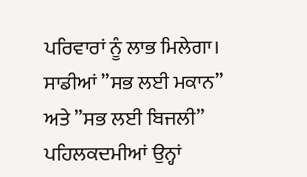ਪਰਿਵਾਰਾਂ ਨੂੰ ਲਾਭ ਮਿਲੇਗਾ।
ਸਾਡੀਆਂ ”ਸਭ ਲਈ ਮਕਾਨ” ਅਤੇ ”ਸਭ ਲਈ ਬਿਜਲੀ” ਪਹਿਲਕਦਮੀਆਂ ਉਨ੍ਹਾਂ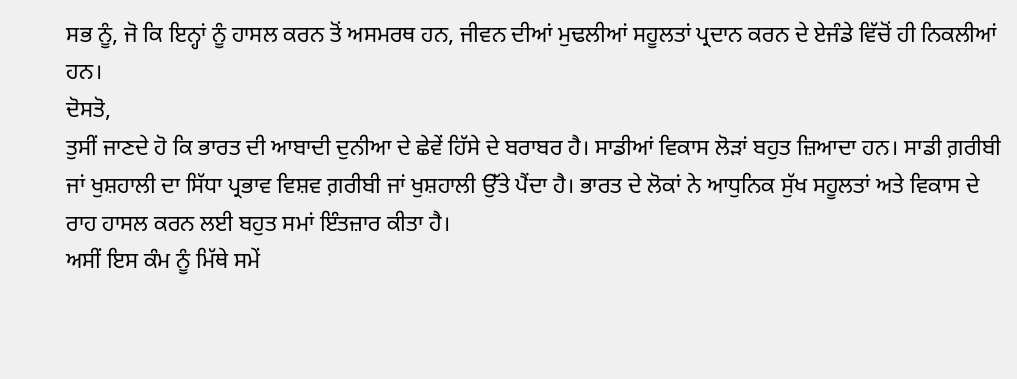ਸਭ ਨੂੰ, ਜੋ ਕਿ ਇਨ੍ਹਾਂ ਨੂੰ ਹਾਸਲ ਕਰਨ ਤੋਂ ਅਸਮਰਥ ਹਨ, ਜੀਵਨ ਦੀਆਂ ਮੁਢਲੀਆਂ ਸਹੂਲਤਾਂ ਪ੍ਰਦਾਨ ਕਰਨ ਦੇ ਏਜੰਡੇ ਵਿੱਚੋਂ ਹੀ ਨਿਕਲੀਆਂ ਹਨ।
ਦੋਸਤੋ,
ਤੁਸੀਂ ਜਾਣਦੇ ਹੋ ਕਿ ਭਾਰਤ ਦੀ ਆਬਾਦੀ ਦੁਨੀਆ ਦੇ ਛੇਵੇਂ ਹਿੱਸੇ ਦੇ ਬਰਾਬਰ ਹੈ। ਸਾਡੀਆਂ ਵਿਕਾਸ ਲੋੜਾਂ ਬਹੁਤ ਜ਼ਿਆਦਾ ਹਨ। ਸਾਡੀ ਗ਼ਰੀਬੀ ਜਾਂ ਖੁਸ਼ਹਾਲੀ ਦਾ ਸਿੱਧਾ ਪ੍ਰਭਾਵ ਵਿਸ਼ਵ ਗ਼ਰੀਬੀ ਜਾਂ ਖੁਸ਼ਹਾਲੀ ਉੱਤੇ ਪੈਂਦਾ ਹੈ। ਭਾਰਤ ਦੇ ਲੋਕਾਂ ਨੇ ਆਧੁਨਿਕ ਸੁੱਖ ਸਹੂਲਤਾਂ ਅਤੇ ਵਿਕਾਸ ਦੇ ਰਾਹ ਹਾਸਲ ਕਰਨ ਲਈ ਬਹੁਤ ਸਮਾਂ ਇੰਤਜ਼ਾਰ ਕੀਤਾ ਹੈ।
ਅਸੀਂ ਇਸ ਕੰਮ ਨੂੰ ਮਿੱਥੇ ਸਮੇਂ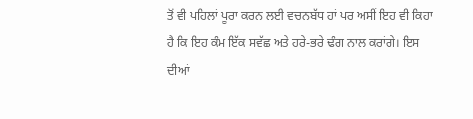ਤੋਂ ਵੀ ਪਹਿਲਾਂ ਪੂਰਾ ਕਰਨ ਲਈ ਵਚਨਬੱਧ ਹਾਂ ਪਰ ਅਸੀਂ ਇਹ ਵੀ ਕਿਹਾ ਹੈ ਕਿ ਇਹ ਕੰਮ ਇੱਕ ਸਵੱਛ ਅਤੇ ਹਰੇ-ਭਰੇ ਢੰਗ ਨਾਲ ਕਰਾਂਗੇ। ਇਸ ਦੀਆਂ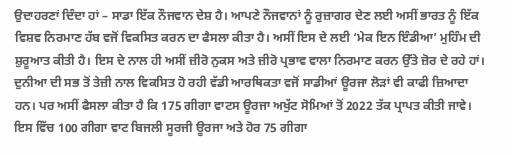ਉਦਾਹਰਣਾਂ ਦਿੰਦਾ ਹਾਂ – ਸਾਡਾ ਇੱਕ ਨੌਜਵਾਨ ਦੇਸ਼ ਹੈ। ਆਪਣੇ ਨੌਜਵਾਨਾਂ ਨੂੰ ਰੁਜ਼ਾਗਰ ਦੇਣ ਲਈ ਅਸੀਂ ਭਾਰਤ ਨੂੰ ਇੱਕ ਵਿਸ਼ਵ ਨਿਰਮਾਣ ਹੱਬ ਵਜੋਂ ਵਿਕਸਿਤ ਕਰਨ ਦਾ ਫੈਸਲਾ ਕੀਤਾ ਹੈ। ਅਸੀਂ ਇਸ ਦੇ ਲਈ ‘ਮੇਕ ਇਨ ਇੰਡੀਆ’ ਮੁਹਿੰਮ ਦੀ ਸ਼ੁਰੂਆਤ ਕੀਤੀ ਹੈ। ਇਸ ਦੇ ਨਾਲ ਹੀ ਅਸੀਂ ਜ਼ੀਰੋ ਨੁਕਸ ਅਤੇ ਜ਼ੀਰੋ ਪ੍ਰਭਾਵ ਵਾਲਾ ਨਿਰਮਾਣ ਕਰਨ ਉੱਤੇ ਜ਼ੋਰ ਦੇ ਰਹੇ ਹਾਂ।
ਦੁਨੀਆ ਦੀ ਸਭ ਤੋਂ ਤੇਜ਼ੀ ਨਾਲ ਵਿਕਸਿਤ ਹੋ ਰਹੀ ਵੱਡੀ ਆਰਥਿਕਤਾ ਵਜੋਂ ਸਾਡੀਆਂ ਊਰਜਾ ਲੋੜਾਂ ਵੀ ਕਾਫੀ ਜ਼ਿਆਦਾ ਹਨ। ਪਰ ਅਸੀਂ ਫੈਸਲਾ ਕੀਤਾ ਹੈ ਕਿ 175 ਗੀਗਾ ਵਾਟਸ ਊਰਜਾ ਅਖੁੱਟ ਸੋਮਿਆਂ ਤੋਂ 2022 ਤੱਕ ਪ੍ਰਾਪਤ ਕੀਤੀ ਜਾਵੇ। ਇਸ ਵਿੱਚ 100 ਗੀਗਾ ਵਾਟ ਬਿਜਲੀ ਸੂਰਜੀ ਊਰਜਾ ਅਤੇ ਹੋਰ 75 ਗੀਗਾ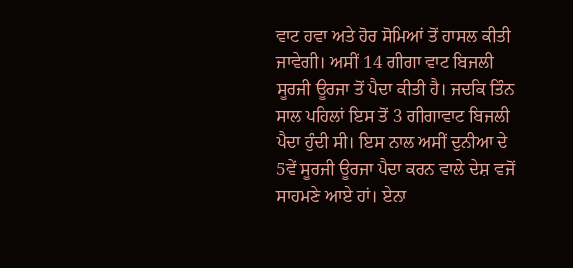ਵਾਟ ਹਵਾ ਅਤੇ ਹੋਰ ਸੋਮਿਆਂ ਤੋਂ ਹਾਸਲ ਕੀਤੀ ਜਾਵੇਗੀ। ਅਸੀਂ 14 ਗੀਗਾ ਵਾਟ ਬਿਜਲੀ ਸੂਰਜੀ ਊਰਜਾ ਤੋਂ ਪੈਦਾ ਕੀਤੀ ਹੈ। ਜਦਕਿ ਤਿੰਨ ਸਾਲ ਪਹਿਲਾਂ ਇਸ ਤੋਂ 3 ਗੀਗਾਵਾਟ ਬਿਜਲੀ ਪੈਦਾ ਹੁੰਦੀ ਸੀ। ਇਸ ਨਾਲ ਅਸੀਂ ਦੁਨੀਆ ਦੇ 5ਵੇਂ ਸੂਰਜੀ ਊਰਜਾ ਪੈਦਾ ਕਰਨ ਵਾਲੇ ਦੇਸ਼ ਵਜੋਂ ਸਾਹਮਣੇ ਆਏ ਹਾਂ। ਏਨਾ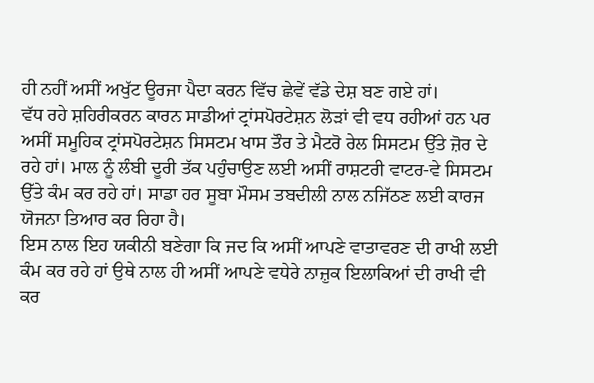ਹੀ ਨਹੀਂ ਅਸੀਂ ਅਖੁੱਟ ਊਰਜਾ ਪੈਦਾ ਕਰਨ ਵਿੱਚ ਛੇਵੇਂ ਵੱਡੇ ਦੇਸ਼ ਬਣ ਗਏ ਹਾਂ।
ਵੱਧ ਰਹੇ ਸ਼ਹਿਰੀਕਰਨ ਕਾਰਨ ਸਾਡੀਆਂ ਟ੍ਰਾਂਸਪੋਰਟੇਸ਼ਨ ਲੋੜਾਂ ਵੀ ਵਧ ਰਹੀਆਂ ਹਨ ਪਰ ਅਸੀਂ ਸਮੂਹਿਕ ਟ੍ਰਾਂਸਪੋਰਟੇਸ਼ਨ ਸਿਸਟਮ ਖਾਸ ਤੌਰ ਤੇ ਮੈਟਰੋ ਰੇਲ ਸਿਸਟਮ ਉੱਤੇ ਜ਼ੋਰ ਦੇ ਰਹੇ ਹਾਂ। ਮਾਲ ਨੂੰ ਲੰਬੀ ਦੂਰੀ ਤੱਕ ਪਹੁੰਚਾਉਣ ਲਈ ਅਸੀਂ ਰਾਸ਼ਟਰੀ ਵਾਟਰ-ਵੇ ਸਿਸਟਮ ਉੱਤੇ ਕੰਮ ਕਰ ਰਹੇ ਹਾਂ। ਸਾਡਾ ਹਰ ਸੂਬਾ ਮੌਸਮ ਤਬਦੀਲੀ ਨਾਲ ਨਜਿੱਠਣ ਲਈ ਕਾਰਜ ਯੋਜਨਾ ਤਿਆਰ ਕਰ ਰਿਹਾ ਹੈ।
ਇਸ ਨਾਲ ਇਹ ਯਕੀਨੀ ਬਣੇਗਾ ਕਿ ਜਦ ਕਿ ਅਸੀਂ ਆਪਣੇ ਵਾਤਾਵਰਣ ਦੀ ਰਾਖੀ ਲਈ ਕੰਮ ਕਰ ਰਹੇ ਹਾਂ ਉਥੇ ਨਾਲ ਹੀ ਅਸੀਂ ਆਪਣੇ ਵਧੇਰੇ ਨਾਜ਼ੁਕ ਇਲਾਕਿਆਂ ਦੀ ਰਾਖੀ ਵੀ ਕਰ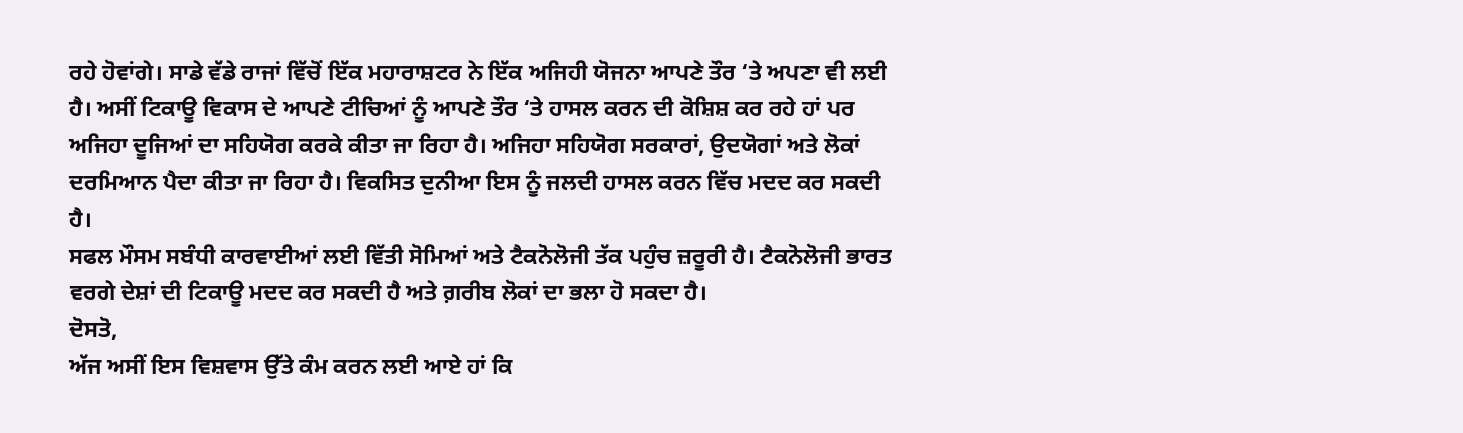ਰਹੇ ਹੋਵਾਂਗੇ। ਸਾਡੇ ਵੱਡੇ ਰਾਜਾਂ ਵਿੱਚੋਂ ਇੱਕ ਮਹਾਰਾਸ਼ਟਰ ਨੇ ਇੱਕ ਅਜਿਹੀ ਯੋਜਨਾ ਆਪਣੇ ਤੌਰ ‘ਤੇ ਅਪਣਾ ਵੀ ਲਈ ਹੈ। ਅਸੀਂ ਟਿਕਾਊ ਵਿਕਾਸ ਦੇ ਆਪਣੇ ਟੀਚਿਆਂ ਨੂੰ ਆਪਣੇ ਤੌਰ ‘ਤੇ ਹਾਸਲ ਕਰਨ ਦੀ ਕੋਸ਼ਿਸ਼ ਕਰ ਰਹੇ ਹਾਂ ਪਰ ਅਜਿਹਾ ਦੂਜਿਆਂ ਦਾ ਸਹਿਯੋਗ ਕਰਕੇ ਕੀਤਾ ਜਾ ਰਿਹਾ ਹੈ। ਅਜਿਹਾ ਸਹਿਯੋਗ ਸਰਕਾਰਾਂ, ਉਦਯੋਗਾਂ ਅਤੇ ਲੋਕਾਂ ਦਰਮਿਆਨ ਪੈਦਾ ਕੀਤਾ ਜਾ ਰਿਹਾ ਹੈ। ਵਿਕਸਿਤ ਦੁਨੀਆ ਇਸ ਨੂੰ ਜਲਦੀ ਹਾਸਲ ਕਰਨ ਵਿੱਚ ਮਦਦ ਕਰ ਸਕਦੀ ਹੈ।
ਸਫਲ ਮੌਸਮ ਸਬੰਧੀ ਕਾਰਵਾਈਆਂ ਲਈ ਵਿੱਤੀ ਸੋਮਿਆਂ ਅਤੇ ਟੈਕਨੋਲੋਜੀ ਤੱਕ ਪਹੁੰਚ ਜ਼ਰੂਰੀ ਹੈ। ਟੈਕਨੋਲੋਜੀ ਭਾਰਤ ਵਰਗੇ ਦੇਸ਼ਾਂ ਦੀ ਟਿਕਾਊ ਮਦਦ ਕਰ ਸਕਦੀ ਹੈ ਅਤੇ ਗ਼ਰੀਬ ਲੋਕਾਂ ਦਾ ਭਲਾ ਹੋ ਸਕਦਾ ਹੈ।
ਦੋਸਤੋ,
ਅੱਜ ਅਸੀਂ ਇਸ ਵਿਸ਼ਵਾਸ ਉੱਤੇ ਕੰਮ ਕਰਨ ਲਈ ਆਏ ਹਾਂ ਕਿ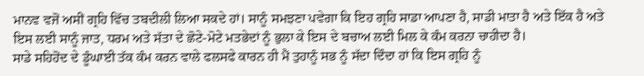ਮਾਨਵ ਵਜੋਂ ਅਸੀਂ ਗ੍ਰਹਿ ਵਿੱਚ ਤਬਦੀਲੀ ਲਿਆ ਸਕਦੇ ਹਾਂ। ਸਾਨੂੰ ਸਮਝਣਾ ਪਵੇਗਾ ਕਿ ਇਹ ਗ੍ਰਹਿ ਸਾਡਾ ਆਪਣਾ ਹੈ, ਸਾਡੀ ਮਾਤਾ ਹੈ ਅਤੇ ਇੱਕ ਹੈ ਅਤੇ ਇਸ ਲਈ ਸਾਨੂੰ ਜਾਤ, ਧਰਮ ਅਤੇ ਸੱਤਾ ਦੇ ਛੋਟੇ-ਮੋਟੇ ਮਤਭੇਦਾਂ ਨੂੰ ਭੁਲਾ ਕੇ ਇਸ ਦੇ ਬਚਾਅ ਲਈ ਮਿਲ ਕੇ ਕੰਮ ਕਰਨਾ ਚਾਹੀਦਾ ਹੈ।
ਸਾਡੇ ਸਹਿਹੋਂਦ ਦੇ ਡੂੰਘਾਈ ਤੱਕ ਕੰਮ ਕਰਨ ਵਾਲੇ ਫਲਸਫੇ ਕਾਰਨ ਹੀ ਮੈਂ ਤੁਹਾਨੂੰ ਸਭ ਨੂੰ ਸੱਦਾ ਦਿੰਦਾ ਹਾਂ ਕਿ ਇਸ ਗ੍ਰਹਿ ਨੂੰ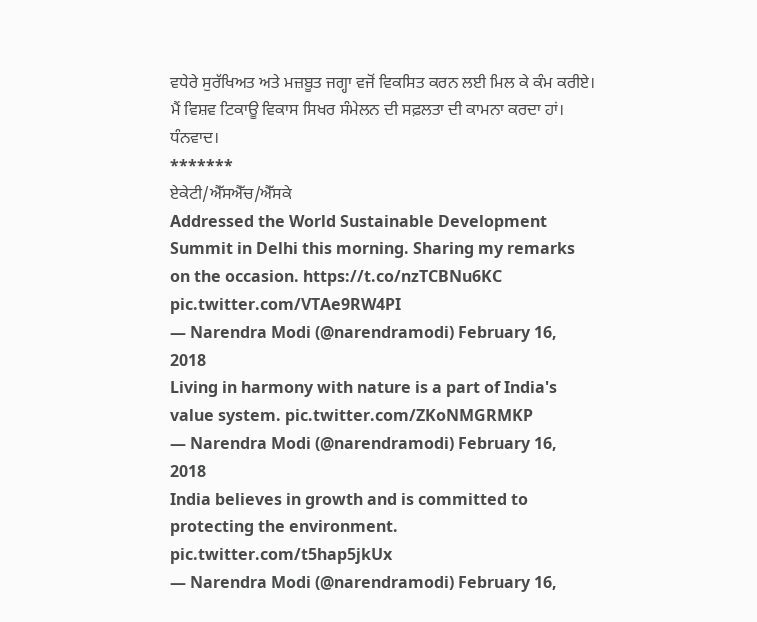ਵਧੇਰੇ ਸੁਰੱਖਿਅਤ ਅਤੇ ਮਜ਼ਬੂਤ ਜਗ੍ਹਾ ਵਜੋਂ ਵਿਕਸਿਤ ਕਰਨ ਲਈ ਮਿਲ ਕੇ ਕੰਮ ਕਰੀਏ।
ਮੈਂ ਵਿਸ਼ਵ ਟਿਕਾਊ ਵਿਕਾਸ ਸਿਖਰ ਸੰਮੇਲਨ ਦੀ ਸਫ਼ਲਤਾ ਦੀ ਕਾਮਨਾ ਕਰਦਾ ਹਾਂ।
ਧੰਨਵਾਦ।
*******
ਏਕੇਟੀ/ਐੱਸਐੱਚ/ਐੱਸਕੇ
Addressed the World Sustainable Development Summit in Delhi this morning. Sharing my remarks on the occasion. https://t.co/nzTCBNu6KC pic.twitter.com/VTAe9RW4PI
— Narendra Modi (@narendramodi) February 16, 2018
Living in harmony with nature is a part of India's value system. pic.twitter.com/ZKoNMGRMKP
— Narendra Modi (@narendramodi) February 16, 2018
India believes in growth and is committed to protecting the environment. pic.twitter.com/t5hap5jkUx
— Narendra Modi (@narendramodi) February 16,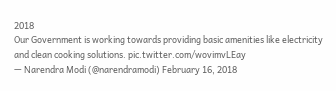2018
Our Government is working towards providing basic amenities like electricity and clean cooking solutions. pic.twitter.com/wovimvLEay
— Narendra Modi (@narendramodi) February 16, 2018